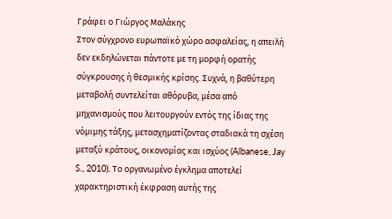Γράφει ο Γιώργος Μαλάκης
Στον σύγχρονο ευρωπαϊκό χώρο ασφαλείας, η απειλή δεν εκδηλώνεται πάντοτε με τη μορφή ορατής σύγκρουσης ή θεσμικής κρίσης. Συχνά, η βαθύτερη μεταβολή συντελείται αθόρυβα, μέσα από μηχανισμούς που λειτουργούν εντός της ίδιας της νόμιμης τάξης, μετασχηματίζοντας σταδιακά τη σχέση μεταξύ κράτους, οικονομίας και ισχύος (Albanese, Jay S., 2010). Το οργανωμένο έγκλημα αποτελεί χαρακτηριστική έκφραση αυτής της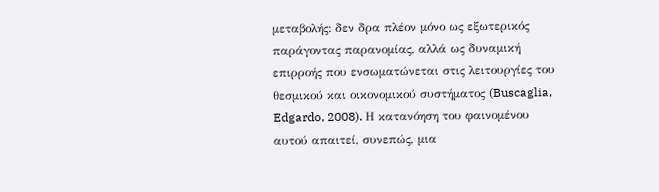μεταβολής: δεν δρα πλέον μόνο ως εξωτερικός παράγοντας παρανομίας, αλλά ως δυναμική επιρροής που ενσωματώνεται στις λειτουργίες του θεσμικού και οικονομικού συστήματος (Buscaglia, Edgardo, 2008). Η κατανόηση του φαινομένου αυτού απαιτεί, συνεπώς, μια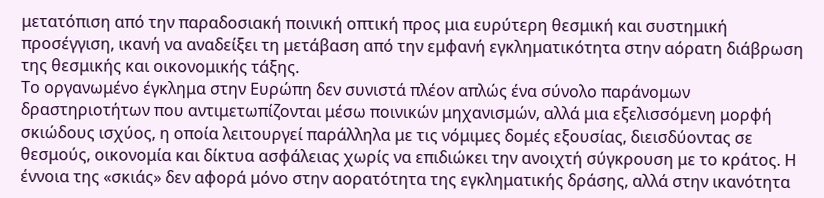μετατόπιση από την παραδοσιακή ποινική οπτική προς μια ευρύτερη θεσμική και συστημική προσέγγιση, ικανή να αναδείξει τη μετάβαση από την εμφανή εγκληματικότητα στην αόρατη διάβρωση της θεσμικής και οικονομικής τάξης.
Το οργανωμένο έγκλημα στην Ευρώπη δεν συνιστά πλέον απλώς ένα σύνολο παράνομων δραστηριοτήτων που αντιμετωπίζονται μέσω ποινικών μηχανισμών, αλλά μια εξελισσόμενη μορφή σκιώδους ισχύος, η οποία λειτουργεί παράλληλα με τις νόμιμες δομές εξουσίας, διεισδύοντας σε θεσμούς, οικονομία και δίκτυα ασφάλειας χωρίς να επιδιώκει την ανοιχτή σύγκρουση με το κράτος. Η έννοια της «σκιάς» δεν αφορά μόνο στην αορατότητα της εγκληματικής δράσης, αλλά στην ικανότητα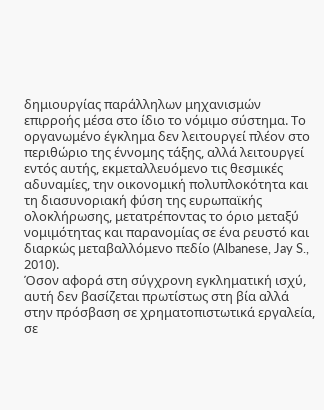δημιουργίας παράλληλων μηχανισμών επιρροής μέσα στο ίδιο το νόμιμο σύστημα. Το οργανωμένο έγκλημα δεν λειτουργεί πλέον στο περιθώριο της έννομης τάξης, αλλά λειτουργεί εντός αυτής, εκμεταλλευόμενο τις θεσμικές αδυναμίες, την οικονομική πολυπλοκότητα και τη διασυνοριακή φύση της ευρωπαϊκής ολοκλήρωσης, μετατρέποντας το όριο μεταξύ νομιμότητας και παρανομίας σε ένα ρευστό και διαρκώς μεταβαλλόμενο πεδίο (Albanese, Jay S., 2010).
Όσον αφορά στη σύγχρονη εγκληματική ισχύ, αυτή δεν βασίζεται πρωτίστως στη βία αλλά στην πρόσβαση σε χρηματοπιστωτικά εργαλεία, σε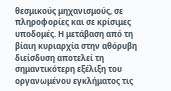θεσμικούς μηχανισμούς, σε πληροφορίες και σε κρίσιμες υποδομές. Η μετάβαση από τη βίαιη κυριαρχία στην αθόρυβη διείσδυση αποτελεί τη σημαντικότερη εξέλιξη του οργανωμένου εγκλήματος τις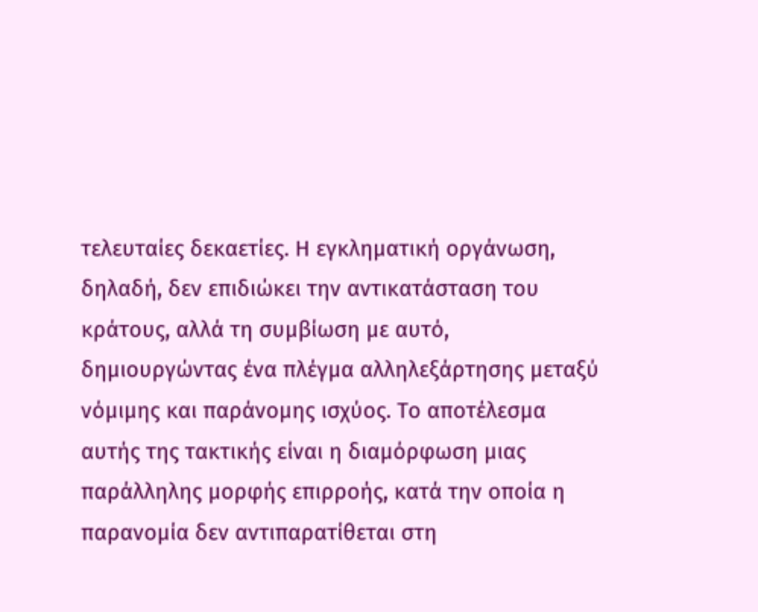τελευταίες δεκαετίες. Η εγκληματική οργάνωση, δηλαδή, δεν επιδιώκει την αντικατάσταση του κράτους, αλλά τη συμβίωση με αυτό, δημιουργώντας ένα πλέγμα αλληλεξάρτησης μεταξύ νόμιμης και παράνομης ισχύος. Το αποτέλεσμα αυτής της τακτικής είναι η διαμόρφωση μιας παράλληλης μορφής επιρροής, κατά την οποία η παρανομία δεν αντιπαρατίθεται στη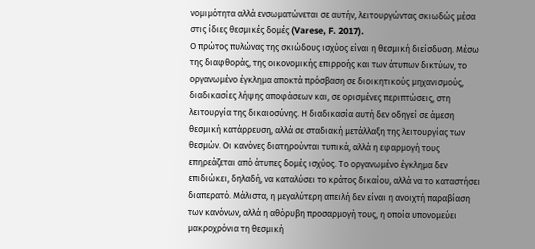νομιμότητα αλλά ενσωματώνεται σε αυτήν, λειτουργώντας σκιωδώς μέσα στις ίδιες θεσμικές δομές (Varese, F. 2017).
Ο πρώτος πυλώνας της σκιώδους ισχύος είναι η θεσμική διείσδυση. Μέσω της διαφθοράς, της οικονομικής επιρροής και των άτυπων δικτύων, το οργανωμένο έγκλημα αποκτά πρόσβαση σε διοικητικούς μηχανισμούς, διαδικασίες λήψης αποφάσεων και, σε ορισμένες περιπτώσεις, στη λειτουργία της δικαιοσύνης. Η διαδικασία αυτή δεν οδηγεί σε άμεση θεσμική κατάρρευση, αλλά σε σταδιακή μετάλλαξη της λειτουργίας των θεσμών. Οι κανόνες διατηρούνται τυπικά, αλλά η εφαρμογή τους επηρεάζεται από άτυπες δομές ισχύος. Το οργανωμένο έγκλημα δεν επιδιώκει, δηλαδή, να καταλύσει το κράτος δικαίου, αλλά να το καταστήσει διαπερατό. Μάλιστα, η μεγαλύτερη απειλή δεν είναι η ανοιχτή παραβίαση των κανόνων, αλλά η αθόρυβη προσαρμογή τους, η οποία υπονομεύει μακροχρόνια τη θεσμική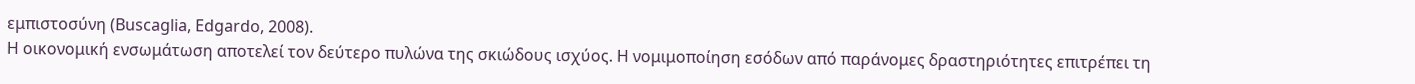εμπιστοσύνη (Buscaglia, Edgardo, 2008).
Η οικονομική ενσωμάτωση αποτελεί τον δεύτερο πυλώνα της σκιώδους ισχύος. Η νομιμοποίηση εσόδων από παράνομες δραστηριότητες επιτρέπει τη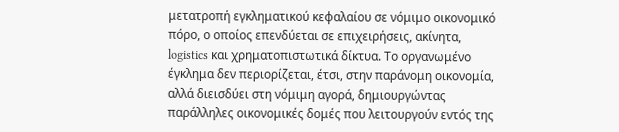μετατροπή εγκληματικού κεφαλαίου σε νόμιμο οικονομικό πόρο, ο οποίος επενδύεται σε επιχειρήσεις, ακίνητα, logistics και χρηματοπιστωτικά δίκτυα. Το οργανωμένο έγκλημα δεν περιορίζεται, έτσι, στην παράνομη οικονομία, αλλά διεισδύει στη νόμιμη αγορά, δημιουργώντας παράλληλες οικονομικές δομές που λειτουργούν εντός της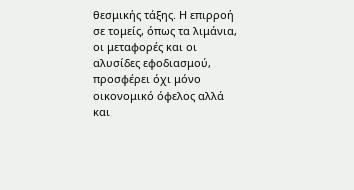θεσμικής τάξης. Η επιρροή σε τομείς, όπως τα λιμάνια, οι μεταφορές και οι αλυσίδες εφοδιασμού, προσφέρει όχι μόνο οικονομικό όφελος αλλά και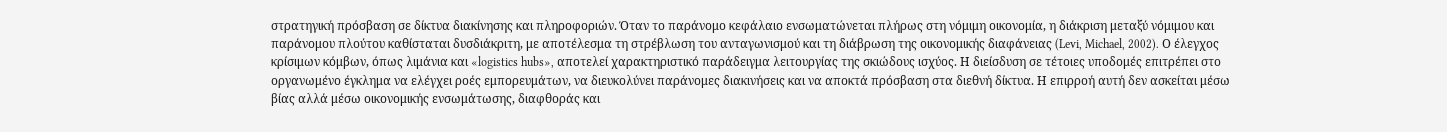στρατηγική πρόσβαση σε δίκτυα διακίνησης και πληροφοριών. Όταν το παράνομο κεφάλαιο ενσωματώνεται πλήρως στη νόμιμη οικονομία, η διάκριση μεταξύ νόμιμου και παράνομου πλούτου καθίσταται δυσδιάκριτη, με αποτέλεσμα τη στρέβλωση του ανταγωνισμού και τη διάβρωση της οικονομικής διαφάνειας (Levi, Michael, 2002). Ο έλεγχος κρίσιμων κόμβων, όπως λιμάνια και «logistics hubs», αποτελεί χαρακτηριστικό παράδειγμα λειτουργίας της σκιώδους ισχύος. Η διείσδυση σε τέτοιες υποδομές επιτρέπει στο οργανωμένο έγκλημα να ελέγχει ροές εμπορευμάτων, να διευκολύνει παράνομες διακινήσεις και να αποκτά πρόσβαση στα διεθνή δίκτυα. Η επιρροή αυτή δεν ασκείται μέσω βίας αλλά μέσω οικονομικής ενσωμάτωσης, διαφθοράς και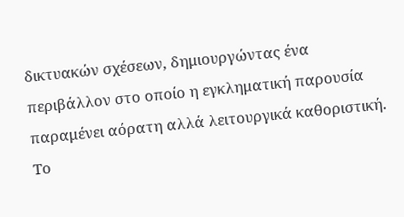δικτυακών σχέσεων, δημιουργώντας ένα περιβάλλον στο οποίο η εγκληματική παρουσία παραμένει αόρατη αλλά λειτουργικά καθοριστική. Το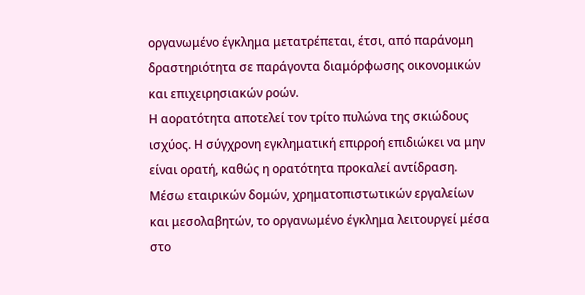οργανωμένο έγκλημα μετατρέπεται, έτσι, από παράνομη δραστηριότητα σε παράγοντα διαμόρφωσης οικονομικών και επιχειρησιακών ροών.
Η αορατότητα αποτελεί τον τρίτο πυλώνα της σκιώδους ισχύος. Η σύγχρονη εγκληματική επιρροή επιδιώκει να μην είναι ορατή, καθώς η ορατότητα προκαλεί αντίδραση. Μέσω εταιρικών δομών, χρηματοπιστωτικών εργαλείων και μεσολαβητών, το οργανωμένο έγκλημα λειτουργεί μέσα στο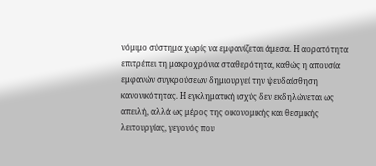νόμιμο σύστημα χωρίς να εμφανίζεται άμεσα. Η αορατότητα επιτρέπει τη μακροχρόνια σταθερότητα, καθώς η απουσία εμφανών συγκρούσεων δημιουργεί την ψευδαίσθηση κανονικότητας. Η εγκληματική ισχύς δεν εκδηλώνεται ως απειλή, αλλά ως μέρος της οικονομικής και θεσμικής λειτουργίας, γεγονός που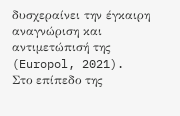δυσχεραίνει την έγκαιρη αναγνώριση και αντιμετώπισή της (Europol, 2021).
Στο επίπεδο της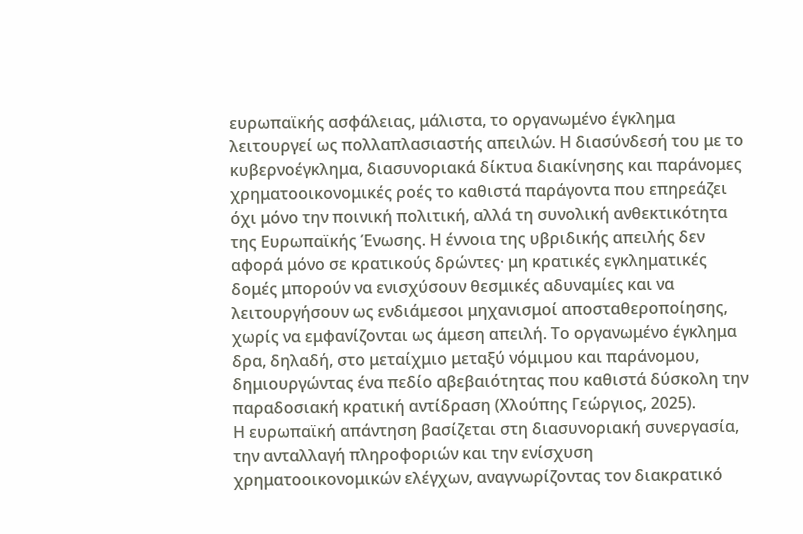ευρωπαϊκής ασφάλειας, μάλιστα, το οργανωμένο έγκλημα λειτουργεί ως πολλαπλασιαστής απειλών. Η διασύνδεσή του με το κυβερνοέγκλημα, διασυνοριακά δίκτυα διακίνησης και παράνομες χρηματοοικονομικές ροές το καθιστά παράγοντα που επηρεάζει όχι μόνο την ποινική πολιτική, αλλά τη συνολική ανθεκτικότητα της Ευρωπαϊκής Ένωσης. Η έννοια της υβριδικής απειλής δεν αφορά μόνο σε κρατικούς δρώντες· μη κρατικές εγκληματικές δομές μπορούν να ενισχύσουν θεσμικές αδυναμίες και να λειτουργήσουν ως ενδιάμεσοι μηχανισμοί αποσταθεροποίησης, χωρίς να εμφανίζονται ως άμεση απειλή. Το οργανωμένο έγκλημα δρα, δηλαδή, στο μεταίχμιο μεταξύ νόμιμου και παράνομου, δημιουργώντας ένα πεδίο αβεβαιότητας που καθιστά δύσκολη την παραδοσιακή κρατική αντίδραση (Χλούπης Γεώργιος, 2025).
Η ευρωπαϊκή απάντηση βασίζεται στη διασυνοριακή συνεργασία, την ανταλλαγή πληροφοριών και την ενίσχυση χρηματοοικονομικών ελέγχων, αναγνωρίζοντας τον διακρατικό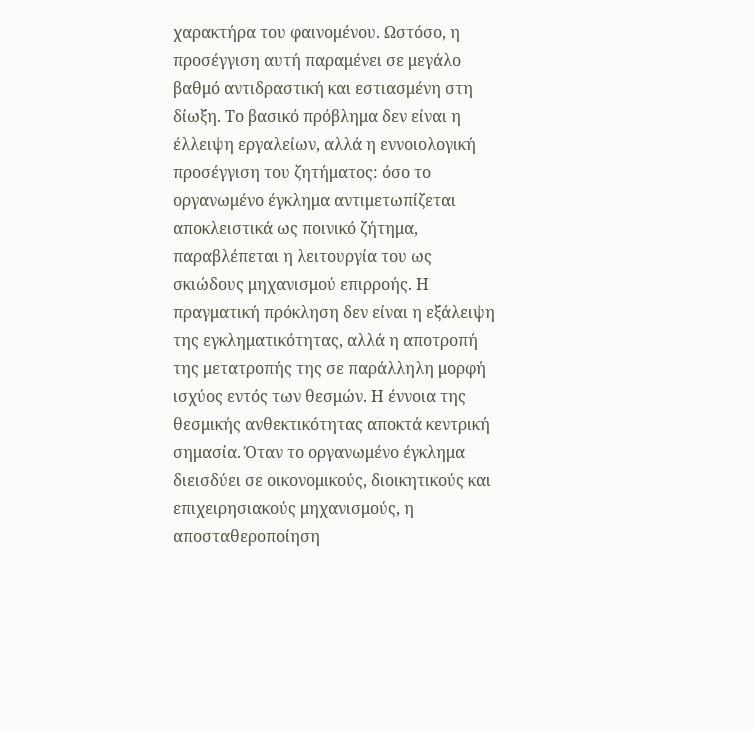χαρακτήρα του φαινομένου. Ωστόσο, η προσέγγιση αυτή παραμένει σε μεγάλο βαθμό αντιδραστική και εστιασμένη στη δίωξη. Το βασικό πρόβλημα δεν είναι η έλλειψη εργαλείων, αλλά η εννοιολογική προσέγγιση του ζητήματος: όσο το οργανωμένο έγκλημα αντιμετωπίζεται αποκλειστικά ως ποινικό ζήτημα, παραβλέπεται η λειτουργία του ως σκιώδους μηχανισμού επιρροής. Η πραγματική πρόκληση δεν είναι η εξάλειψη της εγκληματικότητας, αλλά η αποτροπή της μετατροπής της σε παράλληλη μορφή ισχύος εντός των θεσμών. Η έννοια της θεσμικής ανθεκτικότητας αποκτά κεντρική σημασία. Όταν το οργανωμένο έγκλημα διεισδύει σε οικονομικούς, διοικητικούς και επιχειρησιακούς μηχανισμούς, η αποσταθεροποίηση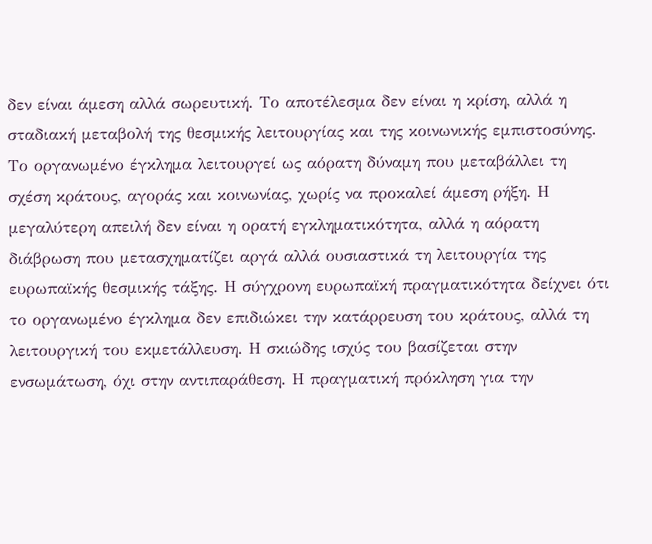δεν είναι άμεση αλλά σωρευτική. Το αποτέλεσμα δεν είναι η κρίση, αλλά η σταδιακή μεταβολή της θεσμικής λειτουργίας και της κοινωνικής εμπιστοσύνης.
Το οργανωμένο έγκλημα λειτουργεί ως αόρατη δύναμη που μεταβάλλει τη σχέση κράτους, αγοράς και κοινωνίας, χωρίς να προκαλεί άμεση ρήξη. Η μεγαλύτερη απειλή δεν είναι η ορατή εγκληματικότητα, αλλά η αόρατη διάβρωση που μετασχηματίζει αργά αλλά ουσιαστικά τη λειτουργία της ευρωπαϊκής θεσμικής τάξης. Η σύγχρονη ευρωπαϊκή πραγματικότητα δείχνει ότι το οργανωμένο έγκλημα δεν επιδιώκει την κατάρρευση του κράτους, αλλά τη λειτουργική του εκμετάλλευση. Η σκιώδης ισχύς του βασίζεται στην ενσωμάτωση, όχι στην αντιπαράθεση. Η πραγματική πρόκληση για την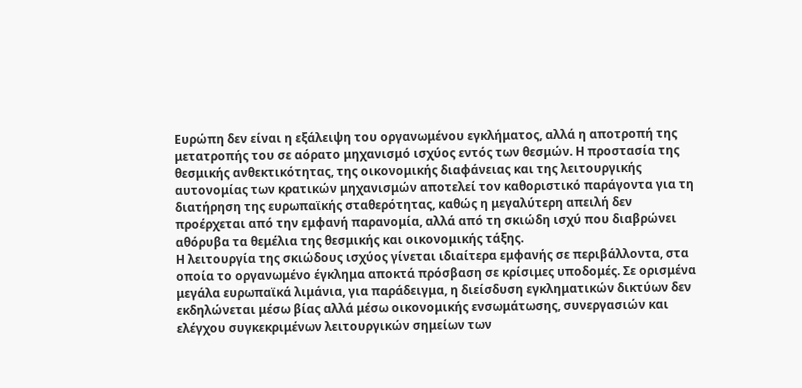Ευρώπη δεν είναι η εξάλειψη του οργανωμένου εγκλήματος, αλλά η αποτροπή της μετατροπής του σε αόρατο μηχανισμό ισχύος εντός των θεσμών. Η προστασία της θεσμικής ανθεκτικότητας, της οικονομικής διαφάνειας και της λειτουργικής αυτονομίας των κρατικών μηχανισμών αποτελεί τον καθοριστικό παράγοντα για τη διατήρηση της ευρωπαϊκής σταθερότητας, καθώς η μεγαλύτερη απειλή δεν προέρχεται από την εμφανή παρανομία, αλλά από τη σκιώδη ισχύ που διαβρώνει αθόρυβα τα θεμέλια της θεσμικής και οικονομικής τάξης.
Η λειτουργία της σκιώδους ισχύος γίνεται ιδιαίτερα εμφανής σε περιβάλλοντα, στα οποία το οργανωμένο έγκλημα αποκτά πρόσβαση σε κρίσιμες υποδομές. Σε ορισμένα μεγάλα ευρωπαϊκά λιμάνια, για παράδειγμα, η διείσδυση εγκληματικών δικτύων δεν εκδηλώνεται μέσω βίας αλλά μέσω οικονομικής ενσωμάτωσης, συνεργασιών και ελέγχου συγκεκριμένων λειτουργικών σημείων των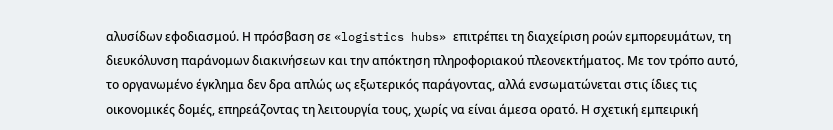αλυσίδων εφοδιασμού. Η πρόσβαση σε «logistics hubs» επιτρέπει τη διαχείριση ροών εμπορευμάτων, τη διευκόλυνση παράνομων διακινήσεων και την απόκτηση πληροφοριακού πλεονεκτήματος. Με τον τρόπο αυτό, το οργανωμένο έγκλημα δεν δρα απλώς ως εξωτερικός παράγοντας, αλλά ενσωματώνεται στις ίδιες τις οικονομικές δομές, επηρεάζοντας τη λειτουργία τους, χωρίς να είναι άμεσα ορατό. Η σχετική εμπειρική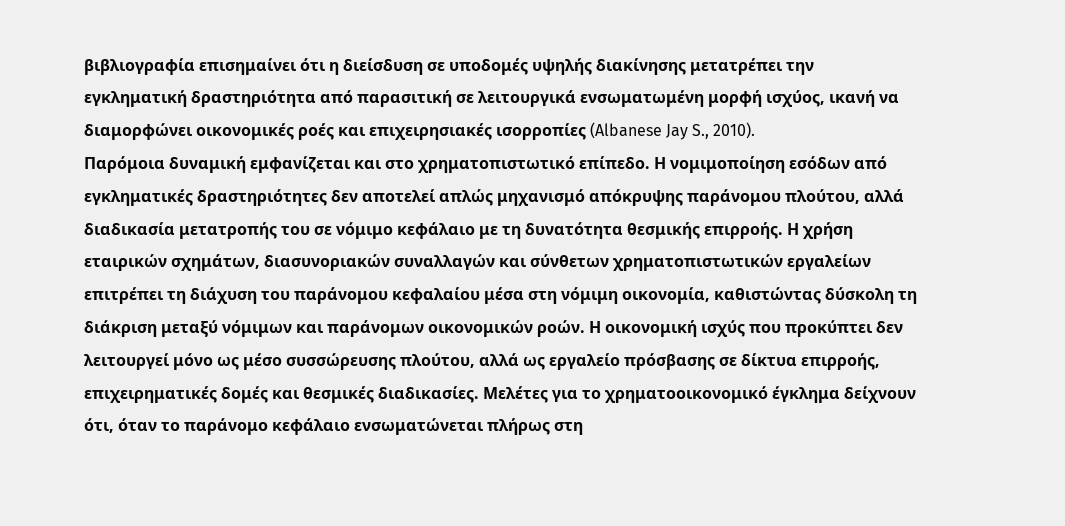βιβλιογραφία επισημαίνει ότι η διείσδυση σε υποδομές υψηλής διακίνησης μετατρέπει την εγκληματική δραστηριότητα από παρασιτική σε λειτουργικά ενσωματωμένη μορφή ισχύος, ικανή να διαμορφώνει οικονομικές ροές και επιχειρησιακές ισορροπίες (Albanese Jay S., 2010).
Παρόμοια δυναμική εμφανίζεται και στο χρηματοπιστωτικό επίπεδο. Η νομιμοποίηση εσόδων από εγκληματικές δραστηριότητες δεν αποτελεί απλώς μηχανισμό απόκρυψης παράνομου πλούτου, αλλά διαδικασία μετατροπής του σε νόμιμο κεφάλαιο με τη δυνατότητα θεσμικής επιρροής. Η χρήση εταιρικών σχημάτων, διασυνοριακών συναλλαγών και σύνθετων χρηματοπιστωτικών εργαλείων επιτρέπει τη διάχυση του παράνομου κεφαλαίου μέσα στη νόμιμη οικονομία, καθιστώντας δύσκολη τη διάκριση μεταξύ νόμιμων και παράνομων οικονομικών ροών. Η οικονομική ισχύς που προκύπτει δεν λειτουργεί μόνο ως μέσο συσσώρευσης πλούτου, αλλά ως εργαλείο πρόσβασης σε δίκτυα επιρροής, επιχειρηματικές δομές και θεσμικές διαδικασίες. Μελέτες για το χρηματοοικονομικό έγκλημα δείχνουν ότι, όταν το παράνομο κεφάλαιο ενσωματώνεται πλήρως στη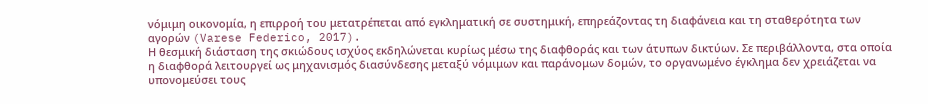νόμιμη οικονομία, η επιρροή του μετατρέπεται από εγκληματική σε συστημική, επηρεάζοντας τη διαφάνεια και τη σταθερότητα των αγορών (Varese Federico, 2017).
Η θεσμική διάσταση της σκιώδους ισχύος εκδηλώνεται κυρίως μέσω της διαφθοράς και των άτυπων δικτύων. Σε περιβάλλοντα, στα οποία η διαφθορά λειτουργεί ως μηχανισμός διασύνδεσης μεταξύ νόμιμων και παράνομων δομών, το οργανωμένο έγκλημα δεν χρειάζεται να υπονομεύσει τους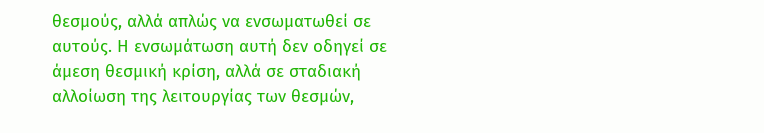θεσμούς, αλλά απλώς να ενσωματωθεί σε αυτούς. Η ενσωμάτωση αυτή δεν οδηγεί σε άμεση θεσμική κρίση, αλλά σε σταδιακή αλλοίωση της λειτουργίας των θεσμών,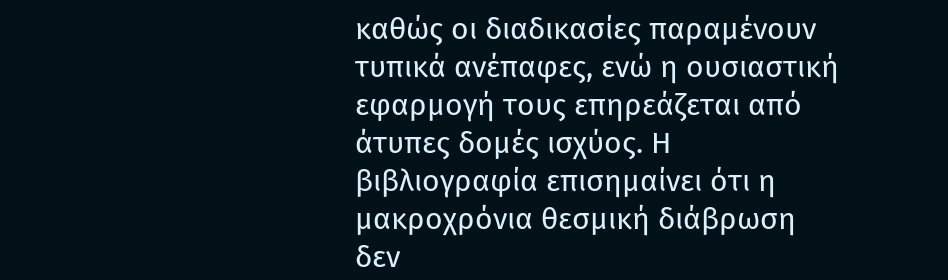καθώς οι διαδικασίες παραμένουν τυπικά ανέπαφες, ενώ η ουσιαστική εφαρμογή τους επηρεάζεται από άτυπες δομές ισχύος. Η βιβλιογραφία επισημαίνει ότι η μακροχρόνια θεσμική διάβρωση δεν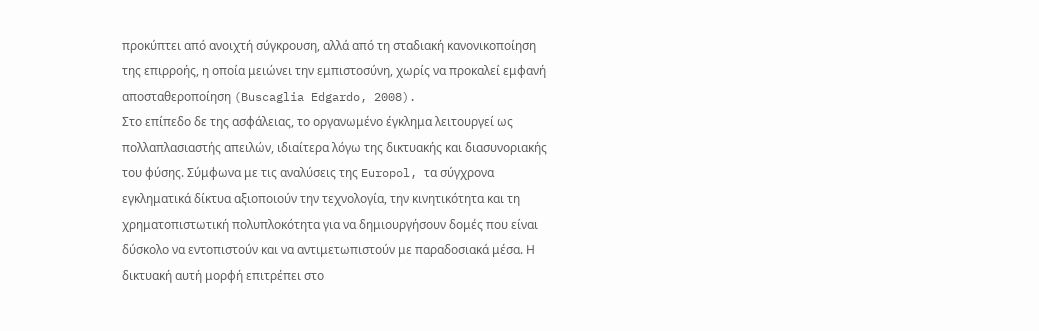προκύπτει από ανοιχτή σύγκρουση, αλλά από τη σταδιακή κανονικοποίηση της επιρροής, η οποία μειώνει την εμπιστοσύνη, χωρίς να προκαλεί εμφανή αποσταθεροποίηση (Buscaglia Edgardo, 2008).
Στο επίπεδο δε της ασφάλειας, το οργανωμένο έγκλημα λειτουργεί ως πολλαπλασιαστής απειλών, ιδιαίτερα λόγω της δικτυακής και διασυνοριακής του φύσης. Σύμφωνα με τις αναλύσεις της Europol, τα σύγχρονα εγκληματικά δίκτυα αξιοποιούν την τεχνολογία, την κινητικότητα και τη χρηματοπιστωτική πολυπλοκότητα για να δημιουργήσουν δομές που είναι δύσκολο να εντοπιστούν και να αντιμετωπιστούν με παραδοσιακά μέσα. Η δικτυακή αυτή μορφή επιτρέπει στο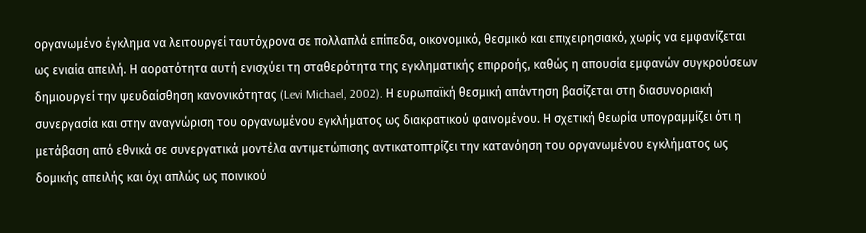οργανωμένο έγκλημα να λειτουργεί ταυτόχρονα σε πολλαπλά επίπεδα, οικονομικό, θεσμικό και επιχειρησιακό, χωρίς να εμφανίζεται ως ενιαία απειλή. Η αορατότητα αυτή ενισχύει τη σταθερότητα της εγκληματικής επιρροής, καθώς η απουσία εμφανών συγκρούσεων δημιουργεί την ψευδαίσθηση κανονικότητας (Levi Michael, 2002). Η ευρωπαϊκή θεσμική απάντηση βασίζεται στη διασυνοριακή συνεργασία και στην αναγνώριση του οργανωμένου εγκλήματος ως διακρατικού φαινομένου. Η σχετική θεωρία υπογραμμίζει ότι η μετάβαση από εθνικά σε συνεργατικά μοντέλα αντιμετώπισης αντικατοπτρίζει την κατανόηση του οργανωμένου εγκλήματος ως δομικής απειλής και όχι απλώς ως ποινικού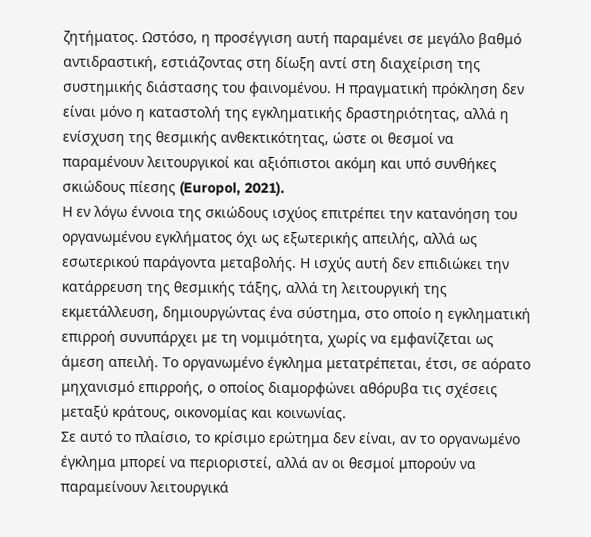ζητήματος. Ωστόσο, η προσέγγιση αυτή παραμένει σε μεγάλο βαθμό αντιδραστική, εστιάζοντας στη δίωξη αντί στη διαχείριση της συστημικής διάστασης του φαινομένου. Η πραγματική πρόκληση δεν είναι μόνο η καταστολή της εγκληματικής δραστηριότητας, αλλά η ενίσχυση της θεσμικής ανθεκτικότητας, ώστε οι θεσμοί να παραμένουν λειτουργικοί και αξιόπιστοι ακόμη και υπό συνθήκες σκιώδους πίεσης (Europol, 2021).
Η εν λόγω έννοια της σκιώδους ισχύος επιτρέπει την κατανόηση του οργανωμένου εγκλήματος όχι ως εξωτερικής απειλής, αλλά ως εσωτερικού παράγοντα μεταβολής. Η ισχύς αυτή δεν επιδιώκει την κατάρρευση της θεσμικής τάξης, αλλά τη λειτουργική της εκμετάλλευση, δημιουργώντας ένα σύστημα, στο οποίο η εγκληματική επιρροή συνυπάρχει με τη νομιμότητα, χωρίς να εμφανίζεται ως άμεση απειλή. Το οργανωμένο έγκλημα μετατρέπεται, έτσι, σε αόρατο μηχανισμό επιρροής, ο οποίος διαμορφώνει αθόρυβα τις σχέσεις μεταξύ κράτους, οικονομίας και κοινωνίας.
Σε αυτό το πλαίσιο, το κρίσιμο ερώτημα δεν είναι, αν το οργανωμένο έγκλημα μπορεί να περιοριστεί, αλλά αν οι θεσμοί μπορούν να παραμείνουν λειτουργικά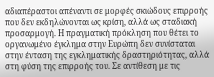αδιαπέραστοι απέναντι σε μορφές σκιώδους επιρροής που δεν εκδηλώνονται ως κρίση, αλλά ως σταδιακή προσαρμογή. Η πραγματική πρόκληση που θέτει το οργανωμένο έγκλημα στην Ευρώπη δεν συνίσταται στην ένταση της εγκληματικής δραστηριότητας, αλλά στη φύση της επιρροής του. Σε αντίθεση με τις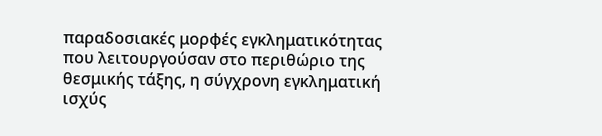παραδοσιακές μορφές εγκληματικότητας που λειτουργούσαν στο περιθώριο της θεσμικής τάξης, η σύγχρονη εγκληματική ισχύς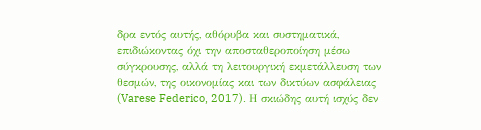δρα εντός αυτής, αθόρυβα και συστηματικά, επιδιώκοντας όχι την αποσταθεροποίηση μέσω σύγκρουσης, αλλά τη λειτουργική εκμετάλλευση των θεσμών, της οικονομίας και των δικτύων ασφάλειας (Varese Federico, 2017). Η σκιώδης αυτή ισχύς δεν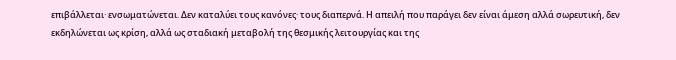επιβάλλεται· ενσωματώνεται. Δεν καταλύει τους κανόνες· τους διαπερνά. Η απειλή που παράγει δεν είναι άμεση αλλά σωρευτική, δεν εκδηλώνεται ως κρίση, αλλά ως σταδιακή μεταβολή της θεσμικής λειτουργίας και της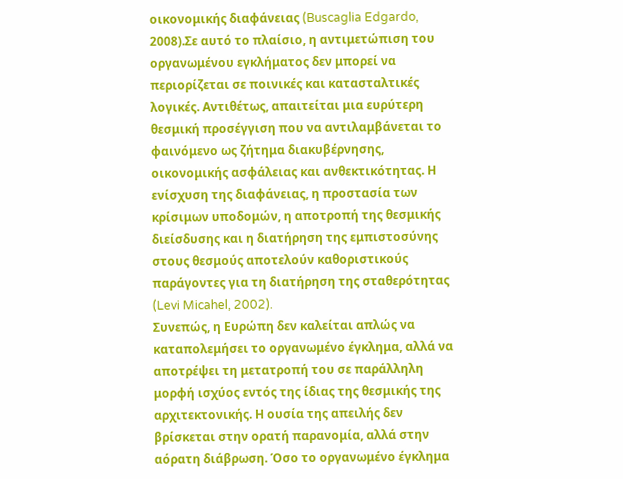οικονομικής διαφάνειας (Buscaglia Edgardo, 2008).Σε αυτό το πλαίσιο, η αντιμετώπιση του οργανωμένου εγκλήματος δεν μπορεί να περιορίζεται σε ποινικές και κατασταλτικές λογικές. Αντιθέτως, απαιτείται μια ευρύτερη θεσμική προσέγγιση που να αντιλαμβάνεται το φαινόμενο ως ζήτημα διακυβέρνησης, οικονομικής ασφάλειας και ανθεκτικότητας. Η ενίσχυση της διαφάνειας, η προστασία των κρίσιμων υποδομών, η αποτροπή της θεσμικής διείσδυσης και η διατήρηση της εμπιστοσύνης στους θεσμούς αποτελούν καθοριστικούς παράγοντες για τη διατήρηση της σταθερότητας (Levi Micahel, 2002).
Συνεπώς, η Ευρώπη δεν καλείται απλώς να καταπολεμήσει το οργανωμένο έγκλημα, αλλά να αποτρέψει τη μετατροπή του σε παράλληλη μορφή ισχύος εντός της ίδιας της θεσμικής της αρχιτεκτονικής. Η ουσία της απειλής δεν βρίσκεται στην ορατή παρανομία, αλλά στην αόρατη διάβρωση. Όσο το οργανωμένο έγκλημα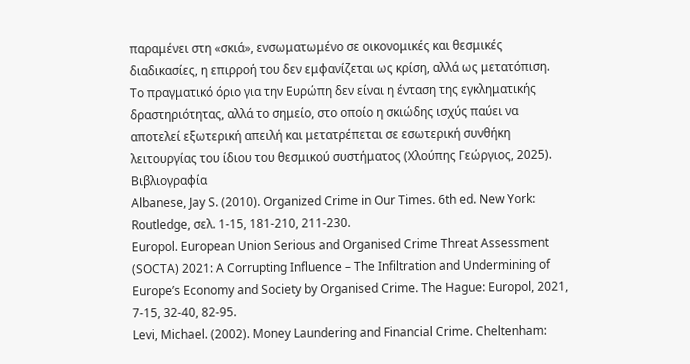παραμένει στη «σκιά», ενσωματωμένο σε οικονομικές και θεσμικές διαδικασίες, η επιρροή του δεν εμφανίζεται ως κρίση, αλλά ως μετατόπιση. Το πραγματικό όριο για την Ευρώπη δεν είναι η ένταση της εγκληματικής δραστηριότητας, αλλά το σημείο, στο οποίο η σκιώδης ισχύς παύει να αποτελεί εξωτερική απειλή και μετατρέπεται σε εσωτερική συνθήκη λειτουργίας του ίδιου του θεσμικού συστήματος (Χλούπης Γεώργιος, 2025).
Βιβλιογραφία
Albanese, Jay S. (2010). Organized Crime in Our Times. 6th ed. New York: Routledge, σελ. 1-15, 181-210, 211-230.
Europol. European Union Serious and Organised Crime Threat Assessment (SOCTA) 2021: A Corrupting Influence – The Infiltration and Undermining of Europe’s Economy and Society by Organised Crime. The Hague: Europol, 2021, 7-15, 32-40, 82-95.
Levi, Michael. (2002). Money Laundering and Financial Crime. Cheltenham: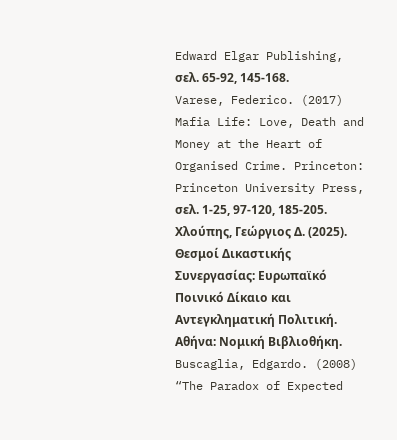Edward Elgar Publishing, σελ. 65-92, 145-168.
Varese, Federico. (2017) Mafia Life: Love, Death and Money at the Heart of Organised Crime. Princeton: Princeton University Press, σελ. 1-25, 97-120, 185-205.
Χλούπης, Γεώργιος Δ. (2025). Θεσμοί Δικαστικής Συνεργασίας: Ευρωπαϊκό Ποινικό Δίκαιο και Αντεγκληματική Πολιτική. Αθήνα: Νομική Βιβλιοθήκη.
Buscaglia, Edgardo. (2008) “The Paradox of Expected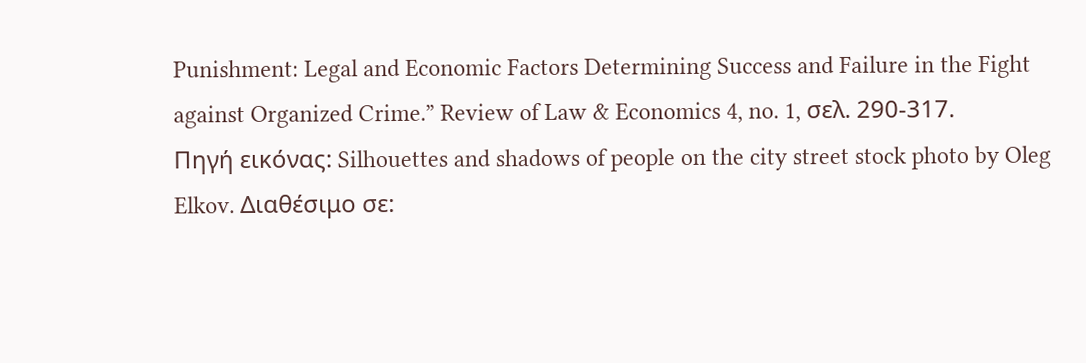Punishment: Legal and Economic Factors Determining Success and Failure in the Fight against Organized Crime.” Review of Law & Economics 4, no. 1, σελ. 290-317.
Πηγή εικόνας: Silhouettes and shadows of people on the city street stock photo by Oleg Elkov. Διαθέσιμο σε: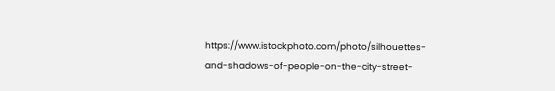https://www.istockphoto.com/photo/silhouettes-and-shadows-of-people-on-the-city-street-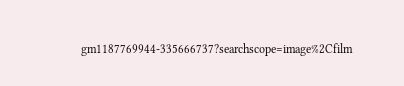gm1187769944-335666737?searchscope=image%2Cfilm